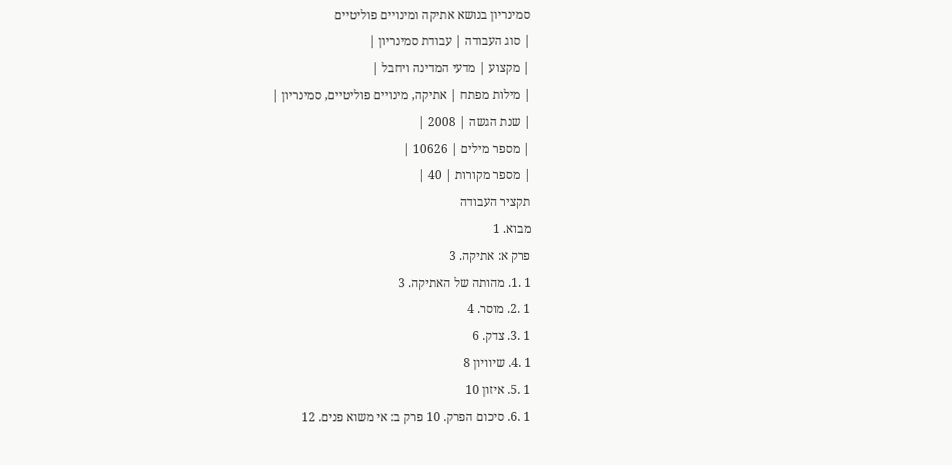סמינריון בנושא אתיקה ומינויים פוליטיים
| סוג העבודה | עבודת סמינריון |
| מקצוע | מדעי המדינה ויחבל |
| מילות מפתח | אתיקה, מינויים פוליטיים, סמינריון |
| שנת הגשה | 2008 |
| מספר מילים | 10626 |
| מספר מקורות | 40 |
תקציר העבודה
מבוא. 1
פרק א: אתיקה. 3
1 .1. מהותה של האתיקה. 3
1 .2. מוסר. 4
1 .3. צדק. 6
1 .4. שיוויון 8
1 .5. איזון 10
1 .6. סיכום הפרק. 10 פרק ב: אי משוא פנים. 12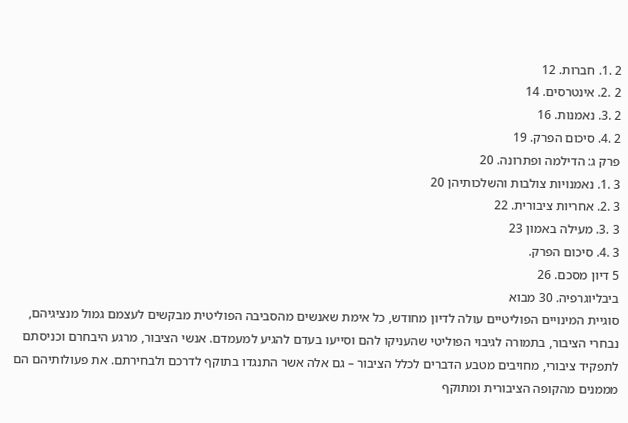2 .1. חברות. 12
2 .2. אינטרסים. 14
2 .3. נאמנות. 16
2 .4. סיכום הפרק. 19
פרק ג: הדילמה ופתרונה. 20
3 .1. נאמנויות צולבות והשלכותיהן 20
3 .2. אחריות ציבורית. 22
3 .3. מעילה באמון 23
3 .4. סיכום הפרק.
5 דיון מסכם. 26
ביבליוגרפיה. 30 מבוא
סוגיית המינויים הפוליטיים עולה לדיון מחודש, כל אימת שאנשים מהסביבה הפוליטית מבקשים לעצמם גמול מנציגיהם, נבחרי הציבור, בתמורה לגיבוי הפוליטי שהעניקו להם וסייעו בעדם להגיע למעמדם. אנשי הציבור, מרגע היבחרם וכניסתם לתפקיד ציבורי, מחויבים מטבע הדברים לכלל הציבור – גם אלה אשר התנגדו בתוקף לדרכם ולבחירתם. את פעולותיהם הם מממנים מהקופה הציבורית ומתוקף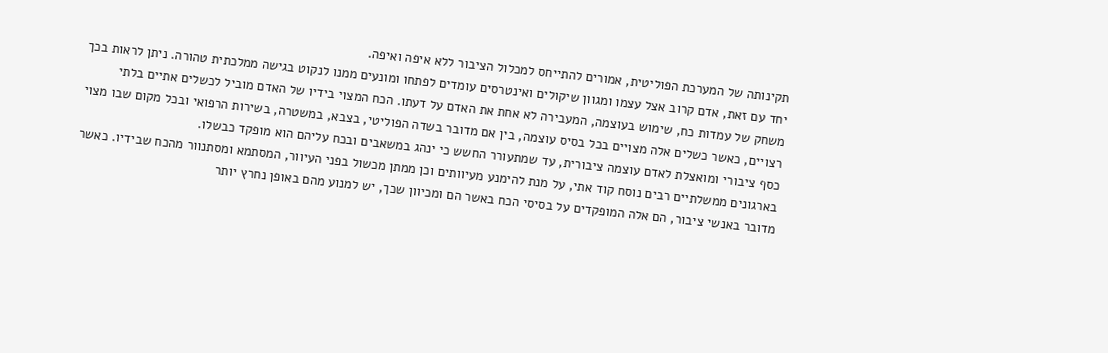תקינותה של המערכת הפוליטית, אמורים להתייחס למכלול הציבור ללא איפה ואיפה.
יחד עם זאת, אדם קרוב אצל עצמו ומגוון שיקולים ואינטרסים עומדים לפתחו ומונעים ממנו לנקוט בגישה ממלכתית טהורה. ניתן לראות בכך משחק של עמדות כח, שימוש בעוצמה, המעבירה לא אחת את האדם על דעתו. הכח המצוי בידיו של האדם מוביל לכשלים אתיים בלתי רצויים, כאשר כשלים אלה מצויים בכל בסיס עוצמה, בין אם מדובר בשדה הפוליטי, בצבא, במשטרה, בשירות הרפואי ובכל מקום שבו מצוי כסף ציבורי ומואצלת לאדם עוצמה ציבורית, עד שמתעורר החשש כי ינהג במשאבים ובכח עליהם הוא מופקד כבשלו.
בארגונים ממשלתיים רבים נוסח קוד אתי, על מנת להימנע מעיוותים וכן ממתן מכשול בפני העיוור, המסתמא ומסתנוור מהכח שבידיו. כאשר מדובר באנשי ציבור, הם אלה המופקדים על בסיסי הכח באשר הם ומכיוון שכך, יש למנוע מהם באופן נחרץ יותר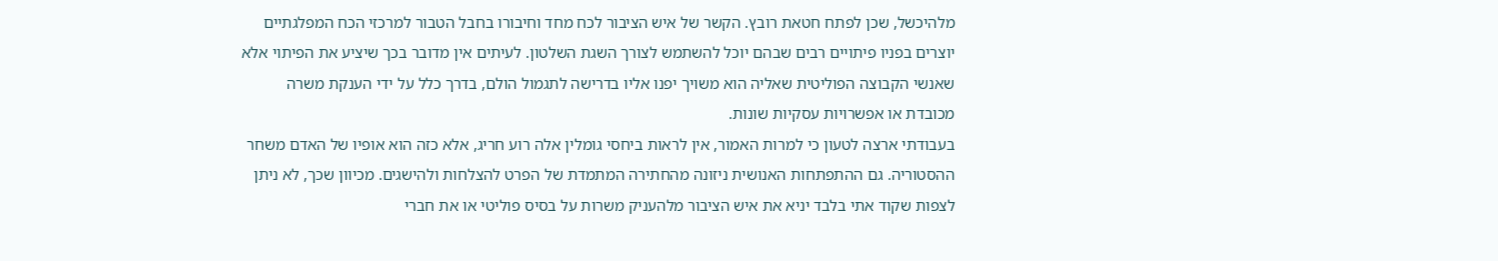מלהיכשל, שכן לפתח חטאת רובץ. הקשר של איש הציבור לכח מחד וחיבורו בחבל הטבור למרכזי הכח המפלגתיים יוצרים בפניו פיתויים רבים שבהם יוכל להשתמש לצורך השגת השלטון. לעיתים אין מדובר בכך שיציע את הפיתוי אלא שאנשי הקבוצה הפוליטית שאליה הוא משויך יפנו אליו בדרישה לתגמול הולם, בדרך כלל על ידי הענקת משרה מכובדת או אפשרויות עסקיות שונות.
בעבודתי ארצה לטעון כי למרות האמור, אין לראות ביחסי גומלין אלה רוע חריג, אלא כזה הוא אופיו של האדם משחר ההסטוריה. גם ההתפתחות האנושית ניזונה מהחתירה המתמדת של הפרט להצלחות ולהישגים. מכיוון שכך, לא ניתן לצפות שקוד אתי בלבד יניא את איש הציבור מלהעניק משרות על בסיס פוליטי או את חברי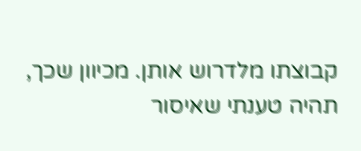קבוצתו מלדרוש אותן. מכיוון שכך, תהיה טענתי שאיסור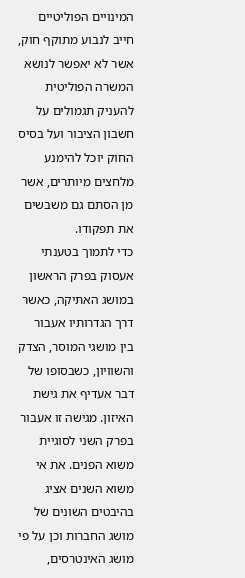המינויים הפוליטיים חייב לנבוע מתוקף חוק, אשר לא יאפשר לנושא המשרה הפוליטית להעניק תגמולים על חשבון הציבור ועל בסיס החוק יוכל להימנע מלחצים מיותרים, אשר מן הסתם גם משבשים את תפקודו.
כדי לתמוך בטענתי אעסוק בפרק הראשון במושג האתיקה, כאשר דרך הגדרותיו אעבור בין מושגי המוסר, הצדק והשוויון, כשבסופו של דבר אעדיף את גישת האיזון. מגישה זו אעבור בפרק השני לסוגיית משוא הפנים. את אי משוא השנים אציג בהיבטים השונים של מושג החברות וכן על פי מושג האינטרסים,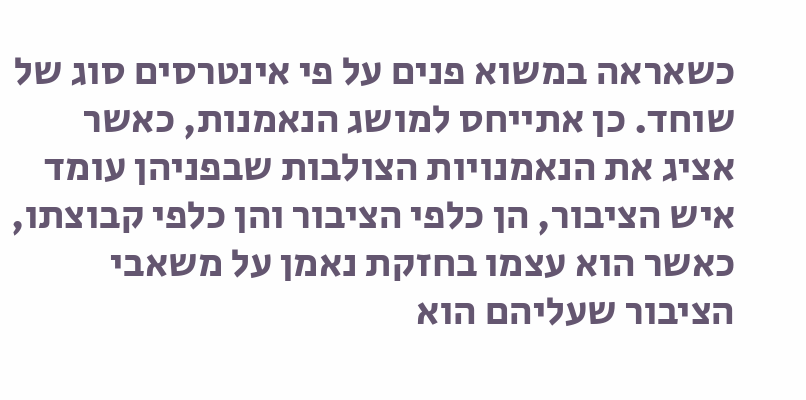כשאראה במשוא פנים על פי אינטרסים סוג של שוחד. כן אתייחס למושג הנאמנות, כאשר אציג את הנאמנויות הצולבות שבפניהן עומד איש הציבור, הן כלפי הציבור והן כלפי קבוצתו, כאשר הוא עצמו בחזקת נאמן על משאבי הציבור שעליהם הוא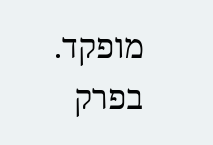מופקד. בפרק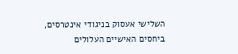השלישי אעסוק בניגודי אינטרסים, ביחסים האישיים העלולים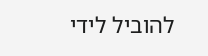להוביל לידי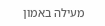מעילה באמון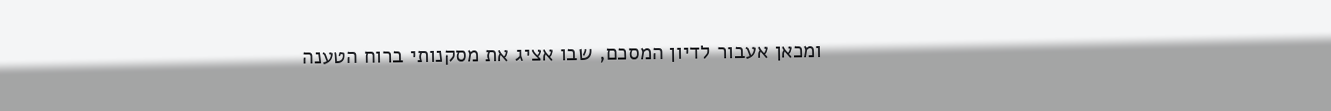ומכאן אעבור לדיון המסכם, שבו אציג את מסקנותי ברוח הטענה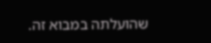שהועלתה במבוא זה.